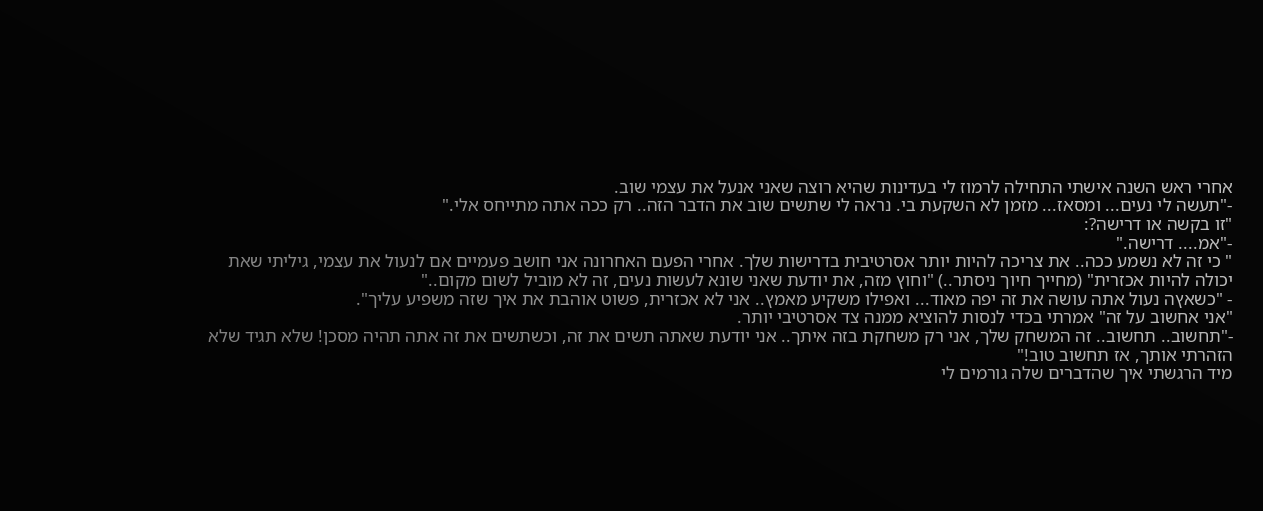אחרי ראש השנה אישתי התחילה לרמוז לי בעדינות שהיא רוצה שאני אנעל את עצמי שוב.
-"תעשה לי נעים... ומסאז... מזמן לא השקעת בי. נראה לי שתשים שוב את הדבר הזה.. רק ככה אתה מתייחס אלי."
"זו בקשה או דרישה?:
-"אמ.... דרישה."
" כי זה לא נשמע ככה.. את צריכה להיות יותר אסרטיבית בדרישות שלך. אחרי הפעם האחרונה אני חושב פעמיים אם לנעול את עצמי, גיליתי שאת יכולה להיות אכזרית" (מחייך חיוך ניסתר..) "וחוץ מזה, את יודעת שאני שונא לעשות נעים, זה לא מוביל לשום מקום.."
- "כשאץה נעול אתה עושה את זה יפה מאוד... ואפילו משקיע מאמץ.. אני לא אכזרית, פשוט אוהבת את איך שזה משפיע עליך".
"אני אחשוב על זה" אמרתי בכדי לנסות להוציא ממנה צד אסרטיבי יותר.
-"תחשוב.. תחשוב.. זה המשחק שלך, אני רק משחקת בזה איתך.. אני יודעת שאתה תשים את זה, וכשתשים את זה אתה תהיה מסכן! שלא תגיד שלא הזהרתי אותך, אז תחשוב טוב!"
מיד הרגשתי איך שהדברים שלה גורמים לי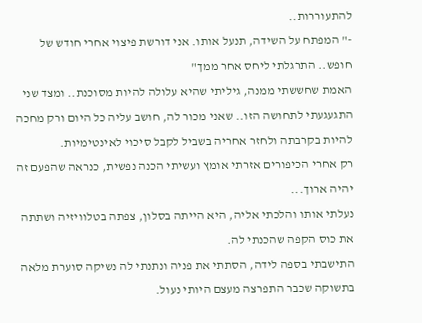להתעוררות..
-" המפתח על השידה, תנעל אותו. אני דורשת פיצוי אחרי חודש של חופש.. התרגלתי ליחס אחר ממך"
האמת שחששתי ממנה, גיליתי שהיא עלולה להיות מסוכנת.. ומצד שני התגעגעתי לתחושה הזו.. שאני מכור לה, חושב עליה כל היום ורק מחכה להיות בקרבתה ולחזר אחריה בשביל לקבל סיכוי לאינטימיות.
רק אחרי הכיפורים אזרתי אומץ ועשיתי הכנה נפשית, כנראה שהפעם זה יהיה ארוך...
נעלתי אותו והלכתי אליה, היא הייתה בסלון, צפתה בטלוויזיה ושתתה את כוס הקפה שהכנתי לה.
התישבתי בספה לידה, הסתתי את פניה ונתנתי לה נשיקה סוערת מלאה בתשוקה שכבר התפרצה מעצם היותי נעול.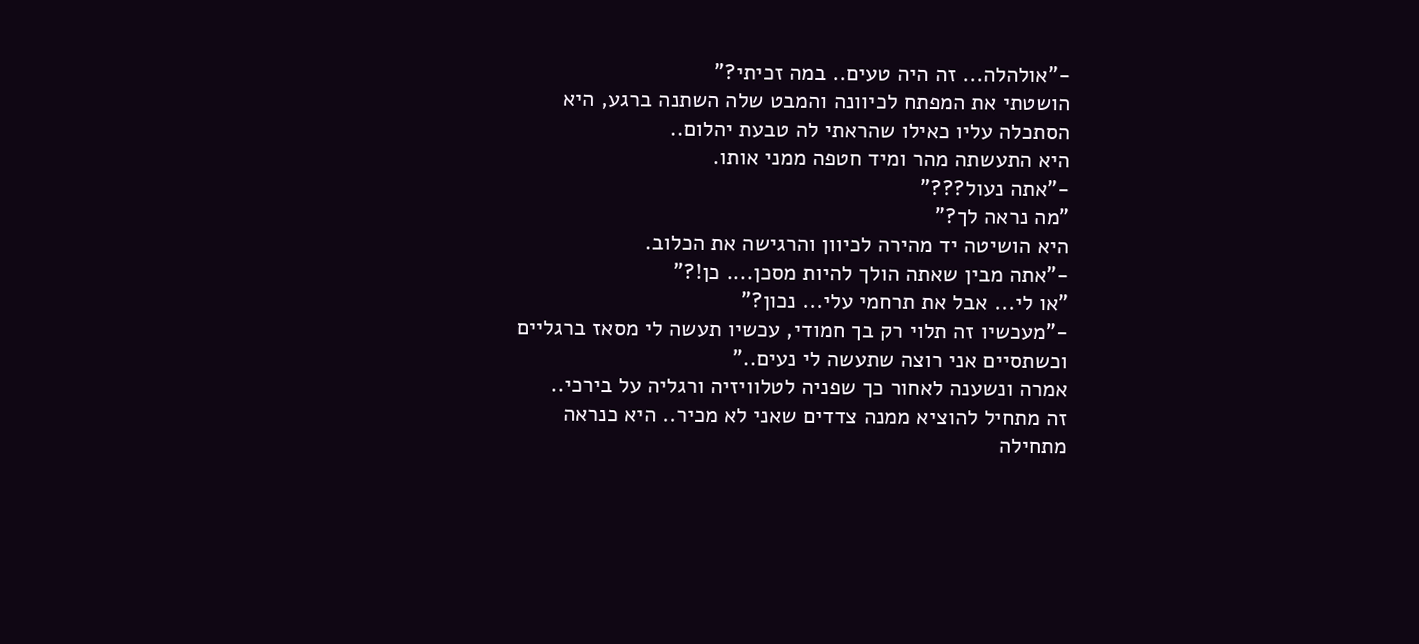-"אולהלה... זה היה טעים.. במה זכיתי?"
הושטתי את המפתח לכיוונה והמבט שלה השתנה ברגע, היא הסתכלה עליו כאילו שהראתי לה טבעת יהלום..
היא התעשתה מהר ומיד חטפה ממני אותו.
-"אתה נעול???"
"מה נראה לך?"
היא הושיטה יד מהירה לכיוון והרגישה את הכלוב.
-"אתה מבין שאתה הולך להיות מסכן.... כן!?"
"או לי... אבל את תרחמי עלי... נכון?"
-"מעכשיו זה תלוי רק בך חמודי, עכשיו תעשה לי מסאז ברגליים וכשתסיים אני רוצה שתעשה לי נעים.."
אמרה ונשענה לאחור כך שפניה לטלוויזיה ורגליה על בירכי..
זה מתחיל להוציא ממנה צדדים שאני לא מכיר.. היא כנראה מתחילה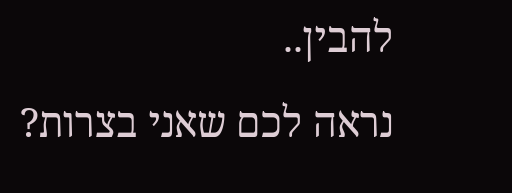להבין..
נראה לכם שאני בצרות?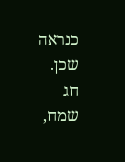כנראה שכן.
חג שמח,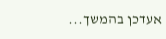אעדכן בהמשך...